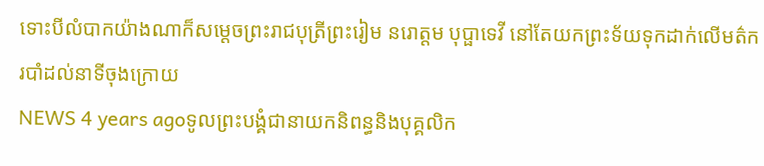ទោះបីលំបាកយ៉ាងណាក៏សម្តេចព្រះរាជបុត្រីព្រះរៀម នរោត្តម បុប្ផាទេវី នៅតែយកព្រះទ័យទុកដាក់លើមត៌ករបាំដល់នាទីចុងក្រោយ
NEWS 4 years agoទូលព្រះបង្គំជានាយកនិពន្ធនិងបុគ្គលិក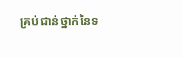គ្រប់ជាន់ថ្នាក់នៃទ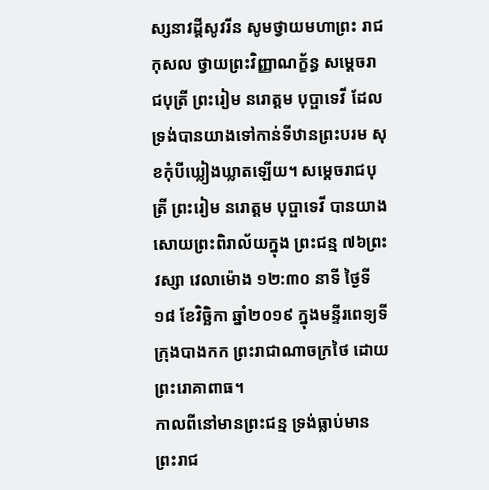ស្សនាវដ្តីសូវរីន សូមថ្វាយមហាព្រះ រាជកុសល ថ្វាយព្រះវិញ្ញាណក្ខ័ន្ធ សម្ដេចរាជបុត្រី ព្រះរៀម នរោត្តម បុប្ផាទេវី ដែលទ្រង់បានយាងទៅកាន់ទីឋានព្រះបរម សុខកុំបីឃ្លៀងឃ្លាតឡើយ។ សម្ដេចរាជបុត្រី ព្រះរៀម នរោត្តម បុប្ផាទេវី បានយាងសោយព្រះពិរាល័យក្នុង ព្រះជន្ម ៧៦ព្រះវស្សា វេលាម៉ោង ១២:៣០ នាទី ថ្ងៃទី១៨ ខែវិច្ឆិកា ឆ្នាំ២០១៩ ក្នុងមន្ទីរពេទ្យទីក្រុងបាងកក ព្រះរាជាណាចក្រថៃ ដោយព្រះរោគាពាធ។
កាលពីនៅមានព្រះជន្ម ទ្រង់ធ្លាប់មានព្រះរាជ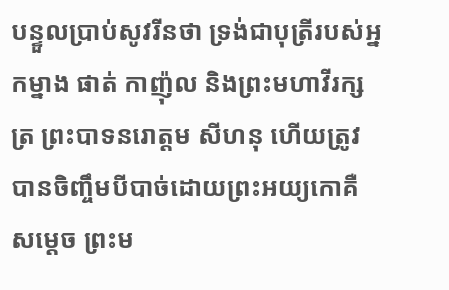បន្ទួលប្រាប់សូវរីនថា ទ្រង់ជាបុត្រីរបស់អ្នកម្នាង ផាត់ កាញ៉ុល និងព្រះមហាវីរក្សត្រ ព្រះបាទនរោត្តម សីហនុ ហើយត្រូវបានចិញ្ចឹមបីបាច់ដោយព្រះអយ្យកោគឺ សម្តេច ព្រះម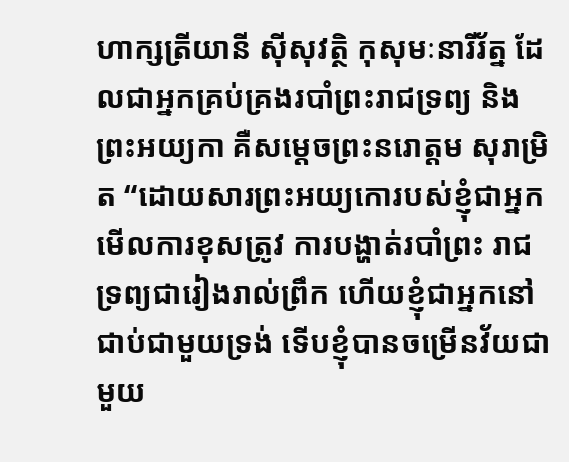ហាក្សត្រីយានី ស៊ីសុវត្ថិ កុសុមៈនារីរ័ត្ន ដែលជាអ្នកគ្រប់គ្រងរបាំព្រះរាជទ្រព្យ និងព្រះអយ្យកា គឺសម្តេចព្រះនរោត្តម សុរាម្រិត “ដោយសារព្រះអយ្យកោរបស់ខ្ញុំជាអ្នកមើលការខុសត្រូវ ការបង្ហាត់របាំព្រះ រាជទ្រព្យជារៀងរាល់ព្រឹក ហើយខ្ញុំជាអ្នកនៅជាប់ជាមួយទ្រង់ ទើបខ្ញុំបានចម្រើនវ័យជាមួយ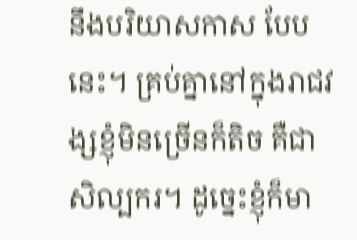នឹងបរិយាសកាស បែបនេះ។ គ្រប់គ្នានៅក្នុងរាជវង្សខ្ញុំមិនច្រើនក៏តិច គឺជាសិល្បករ។ ដូច្នេះខ្ញុំក៏មា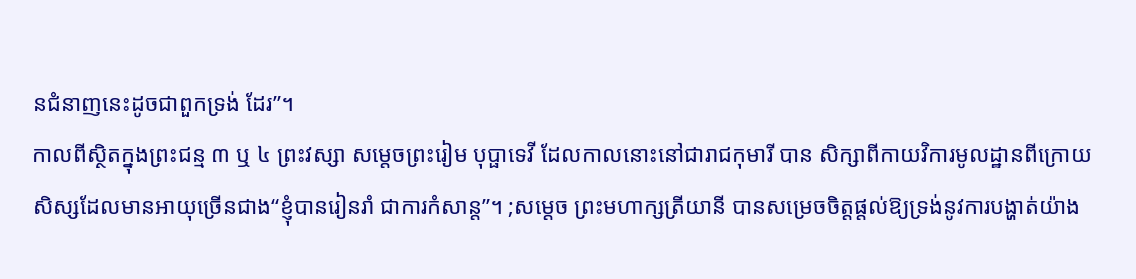នជំនាញនេះដូចជាពួកទ្រង់ ដែរ”។
កាលពីស្ថិតក្នុងព្រះជន្ម ៣ ឬ ៤ ព្រះវស្សា សម្តេចព្រះរៀម បុប្ផាទេវី ដែលកាលនោះនៅជារាជកុមារី បាន សិក្សាពីកាយវិការមូលដ្ឋានពីក្រោយសិស្សដែលមានអាយុច្រើនជាង“ខ្ញុំបានរៀនរាំ ជាការកំសាន្ត”។ ;សម្តេច ព្រះមហាក្សត្រីយានី បានសម្រេចចិត្តផ្តល់ឱ្យទ្រង់នូវការបង្ហាត់យ៉ាង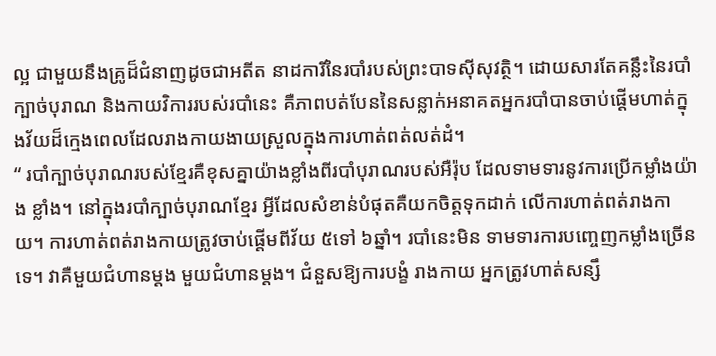ល្អ ជាមួយនឹងគ្រូដ៏ជំនាញដូចជាអតីត នាដការីនៃរបាំរបស់ព្រះបាទស៊ីសុវត្ថិ។ ដោយសារតែគន្លឹះនៃរបាំក្បាច់បុរាណ និងកាយវិការរបស់របាំនេះ គឺភាពបត់បែននៃសន្លាក់អនាគតអ្នករបាំបានចាប់ផ្តើមហាត់ក្នុងវ័យដ៏ក្មេងពេលដែលរាងកាយងាយស្រួលក្នុងការហាត់ពត់លត់ដំ។
“ របាំក្បាច់បុរាណរបស់ខ្មែរគឺខុសគ្នាយ៉ាងខ្លាំងពីរបាំបុរាណរបស់អឺរ៉ុប ដែលទាមទារនូវការប្រើកម្លាំងយ៉ាង ខ្លាំង។ នៅក្នុងរបាំក្បាច់បុរាណខ្មែរ អ្វីដែលសំខាន់បំផុតគឺយកចិត្តទុកដាក់ លើការហាត់ពត់រាងកាយ។ ការហាត់ពត់រាងកាយត្រូវចាប់ផ្តើមពីវ័យ ៥ទៅ ៦ឆ្នាំ។ របាំនេះមិន ទាមទារការបញ្ចេញកម្លាំងច្រើនទេ។ វាគឺមួយជំហានម្តង មួយជំហានម្តង។ ជំនួសឱ្យការបង្ខំ រាងកាយ អ្នកត្រូវហាត់សន្សឹ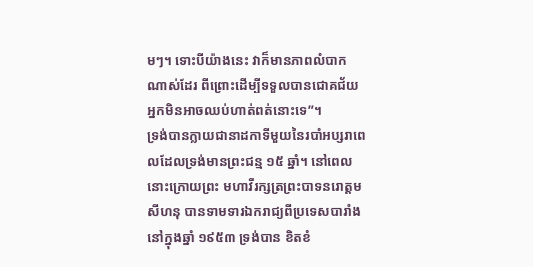មៗ។ ទោះបីយ៉ាងនេះ វាក៏មានភាពលំបាកណាស់ដែរ ពីព្រោះដើម្បីទទួលបានជោគជ័យ អ្នកមិនអាចឈប់ហាត់ពត់នោះទេ”។
ទ្រង់បានក្លាយជានាដកាទីមួយនៃរបាំអប្សរាពេលដែលទ្រង់មានព្រះជន្ម ១៥ ឆ្នាំ។ នៅពេលនោះក្រោយព្រះ មហាវីរក្សត្រព្រះបាទនរោត្តម សីហនុ បានទាមទារឯករាជ្យពីប្រទេសបារាំងនៅក្នុងឆ្នាំ ១៩៥៣ ទ្រង់បាន ខិតខំ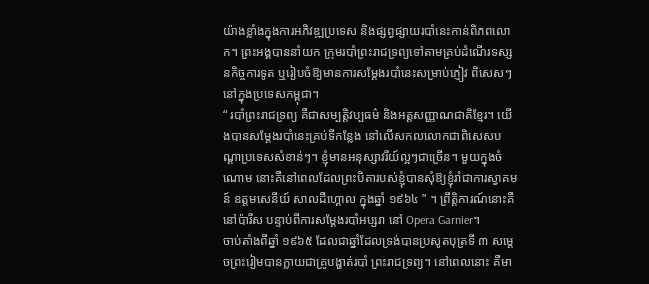យ៉ាងខ្លាំងក្នុងការអភិវឌ្ឍប្រទេស និងផ្សព្វផ្សាយរបាំនេះកាន់ពិភពលោក។ ព្រះអង្គបាននាំយក ក្រុមរបាំព្រះរាជទ្រព្យទៅតាមគ្រប់ដំណើរទស្សនកិច្ចការទូត ឬរៀបចំឱ្យមានការសម្តែងរបាំនេះសម្រាប់ភ្ញៀវ ពិសេសៗនៅក្នុងប្រទេសកម្ពុជា។
“ របាំព្រះរាជទ្រព្យ គឺជាសម្បតិ្តវប្បធម៌ និងអត្តសញ្ញាណជាតិខ្មែរ។ យើងបានសម្តែងរបាំនេះគ្រប់ទីកន្លែង នៅលើសកលលោកជាពិសេសបណ្តាប្រទេសសំខាន់ៗ។ ខ្ញុំមានអនុស្សាវរីយ៍ល្អៗជាច្រើន។ មួយក្នុងចំណោម នោះគឺនៅពេលដែលព្រះបិតារបស់ខ្ញុំបានសុំឱ្យខ្ញុំរាំជាការស្វាគមន៍ ឧត្តមសេនីយ៍ សាលដឺហ្គោល ក្នុងឆ្នាំ ១៩៦៤ ” ។ ព្រឹត្តិការណ៍នោះគឺនៅប៉ារីស បន្ទាប់ពីការសម្តែងរបាំអប្សរា នៅ Opera Garnier។
ចាប់តាំងពីឆ្នាំ ១៩៦៥ ដែលជាឆ្នាំដែលទ្រង់បានប្រសូតបុត្រទី ៣ សម្តេចព្រះរៀមបានក្លាយជាគ្រូបង្ហាត់របាំ ព្រះរាជទ្រព្យ។ នៅពេលនោះ គឺមា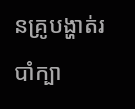នគ្រូបង្ហាត់របាំក្បា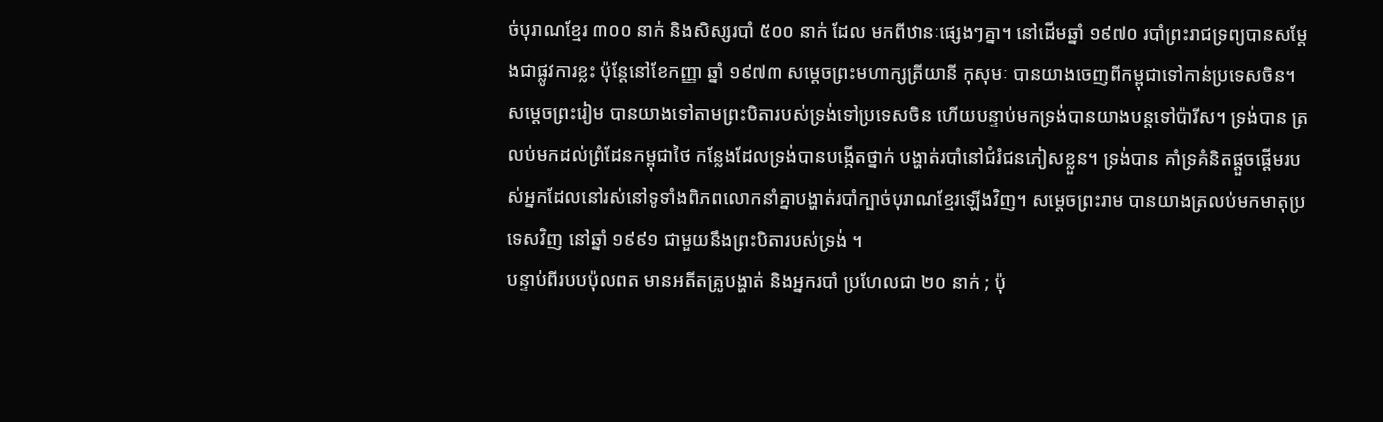ច់បុរាណខ្មែរ ៣០០ នាក់ និងសិស្សរបាំ ៥០០ នាក់ ដែល មកពីឋានៈផ្សេងៗគ្នា។ នៅដើមឆ្នាំ ១៩៧០ របាំព្រះរាជទ្រព្យបានសម្តែងជាផ្លូវការខ្លះ ប៉ុន្តែនៅខែកញ្ញា ឆ្នាំ ១៩៧៣ សម្តេចព្រះមហាក្សត្រីយានី កុសុមៈ បានយាងចេញពីកម្ពុជាទៅកាន់ប្រទេសចិន។ សម្តេចព្រះរៀម បានយាងទៅតាមព្រះបិតារបស់ទ្រង់ទៅប្រទេសចិន ហើយបន្ទាប់មកទ្រង់បានយាងបន្តទៅប៉ារីស។ ទ្រង់បាន ត្រលប់មកដល់ព្រំដែនកម្ពុជាថៃ កន្លែងដែលទ្រង់បានបង្កើតថ្នាក់ បង្ហាត់របាំនៅជំរំជនភៀសខ្លួន។ ទ្រង់បាន គាំទ្រគំនិតផ្តួចផ្តើមរបស់អ្នកដែលនៅរស់នៅទូទាំងពិភពលោកនាំគ្នាបង្ហាត់របាំក្បាច់បុរាណខ្មែរឡើងវិញ។ សម្តេចព្រះរាម បានយាងត្រលប់មកមាតុប្រទេសវិញ នៅឆ្នាំ ១៩៩១ ជាមួយនឹងព្រះបិតារបស់ទ្រង់ ។
បន្ទាប់ពីរបបប៉ុលពត មានអតីតគ្រូបង្ហាត់ និងអ្នករបាំ ប្រហែលជា ២០ នាក់ ; ប៉ុ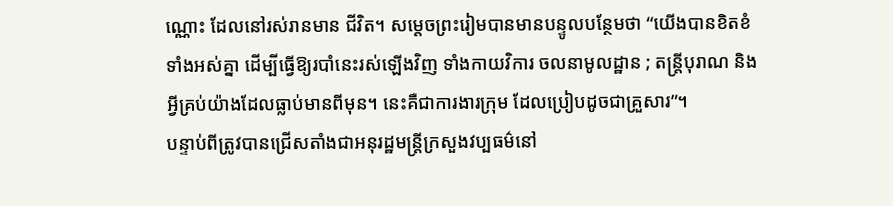ណ្ណោះ ដែលនៅរស់រានមាន ជីវិត។ សម្តេចព្រះរៀមបានមានបន្ទូលបន្ថែមថា “យើងបានខិតខំទាំងអស់គ្នា ដើម្បីធ្វើឱ្យរបាំនេះរស់ឡើងវិញ ទាំងកាយវិការ ចលនាមូលដ្ឋាន ; តន្រ្តីបុរាណ និងអ្វីគ្រប់យ៉ាងដែលធ្លាប់មានពីមុន។ នេះគឺជាការងារក្រុម ដែលប្រៀបដូចជាគ្រួសារ”។
បន្ទាប់ពីត្រូវបានជ្រើសតាំងជាអនុរដ្ឋមន្រ្តីក្រសួងវប្បធម៌នៅ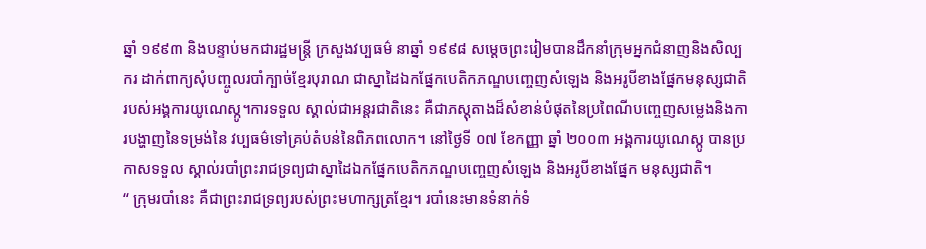ឆ្នាំ ១៩៩៣ និងបន្ទាប់មកជារដ្ឋមន្រ្តី ក្រសួងវប្បធម៌ នាឆ្នាំ ១៩៩៨ សម្តេចព្រះរៀមបានដឹកនាំក្រុមអ្នកជំនាញនិងសិល្បករ ដាក់ពាក្យសុំបញ្ចូលរបាំក្បាច់ខ្មែរបុរាណ ជាស្នាដៃឯកផ្នែកបេតិកភណ្ឌបញ្ចេញសំឡេង និងអរូបីខាងផ្នែកមនុស្សជាតិរបស់អង្គការយូណេស្កូ។ការទទួល ស្គាល់ជាអន្តរជាតិនេះ គឺជាភស្តុតាងដ៏សំខាន់បំផុតនៃប្រពៃណីបញ្ចេញសម្លេងនិងការបង្ហាញនៃទម្រង់នៃ វប្បធម៌ទៅគ្រប់តំបន់នៃពិភពលោក។ នៅថ្ងៃទី ០៧ ខែកញ្ញា ឆ្នាំ ២០០៣ អង្គការយូណេស្កូ បានប្រកាសទទួល ស្គាល់របាំព្រះរាជទ្រព្យជាស្នាដៃឯកផ្នែកបេតិកភណ្ឌបញ្ចេញសំឡេង និងអរូបីខាងផ្នែក មនុស្សជាតិ។
“ ក្រុមរបាំនេះ គឺជាព្រះរាជទ្រព្យរបស់ព្រះមហាក្សត្រខ្មែរ។ របាំនេះមានទំនាក់ទំ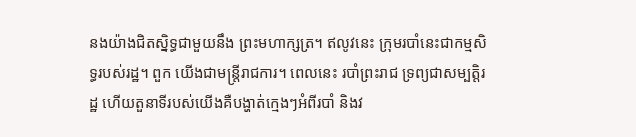នងយ៉ាងជិតស្និទ្ធជាមួយនឹង ព្រះមហាក្សត្រ។ ឥលូវនេះ ក្រុមរបាំនេះជាកម្មសិទ្ធរបស់រដ្ឋ។ ពួក យើងជាមន្ត្រីរាជការ។ ពេលនេះ របាំព្រះរាជ ទ្រព្យជាសម្បត្តិរដ្ឋ ហើយតួនាទីរបស់យើងគឺបង្ហាត់ក្មេងៗអំពីរបាំ និងវ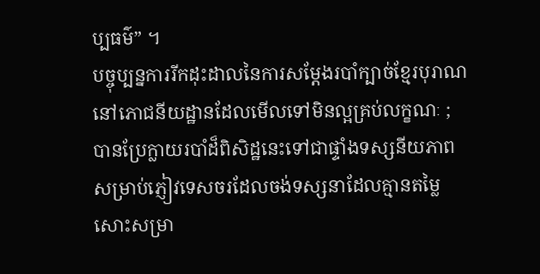ប្បធម៌” ។
បច្ចុប្បន្នការរីកដុះដាលនៃការសម្តែងរបាំក្បាច់ខ្មែរបុរាណនៅភោជនីយដ្ឋានដែលមើលទៅមិនល្អគ្រប់លក្ខណៈ ; បានប្រែក្លាយរបាំដ៏ពិសិដ្ឋនេះទៅជាផ្ទាំងទស្សនីយភាពសម្រាប់ភ្ញៀវទេសចរដែលចង់ទស្សនាដែលគ្មានតម្លៃ សោះសម្រា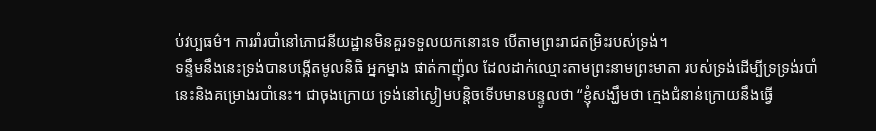ប់វប្បធម៌។ ការរាំរបាំនៅភោជនីយដ្ឋានមិនគួរទទួលយកនោះទេ បើតាមព្រះរាជតម្រិះរបស់ទ្រង់។
ទន្ទឹមនឹងនេះទ្រង់បានបង្កើតមូលនិធិ អ្នកម្នាង ផាត់កាញ៉ុល ដែលដាក់ឈ្មោះតាមព្រះនាមព្រះមាតា របស់ទ្រង់ដើម្បីទ្រទ្រង់របាំនេះនិងគម្រោងរបាំនេះ។ ជាចុងក្រោយ ទ្រង់នៅស្ងៀមបន្តិចទើបមានបន្ទូលថា “ខ្ញុំសង្ឃឹមថា ក្មេងជំនាន់ក្រោយនឹងធ្វើ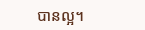បានល្អ។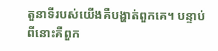តួនាទីរបស់យើងគឺបង្ហាត់ពួកគេ។ បន្ទាប់ពីនោះគឺពួក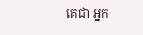គេជា អ្នក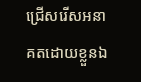ជ្រើសរើសអនាគតដោយខ្លួនឯ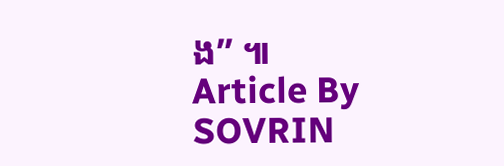ង” ៕
Article By SOVRIN